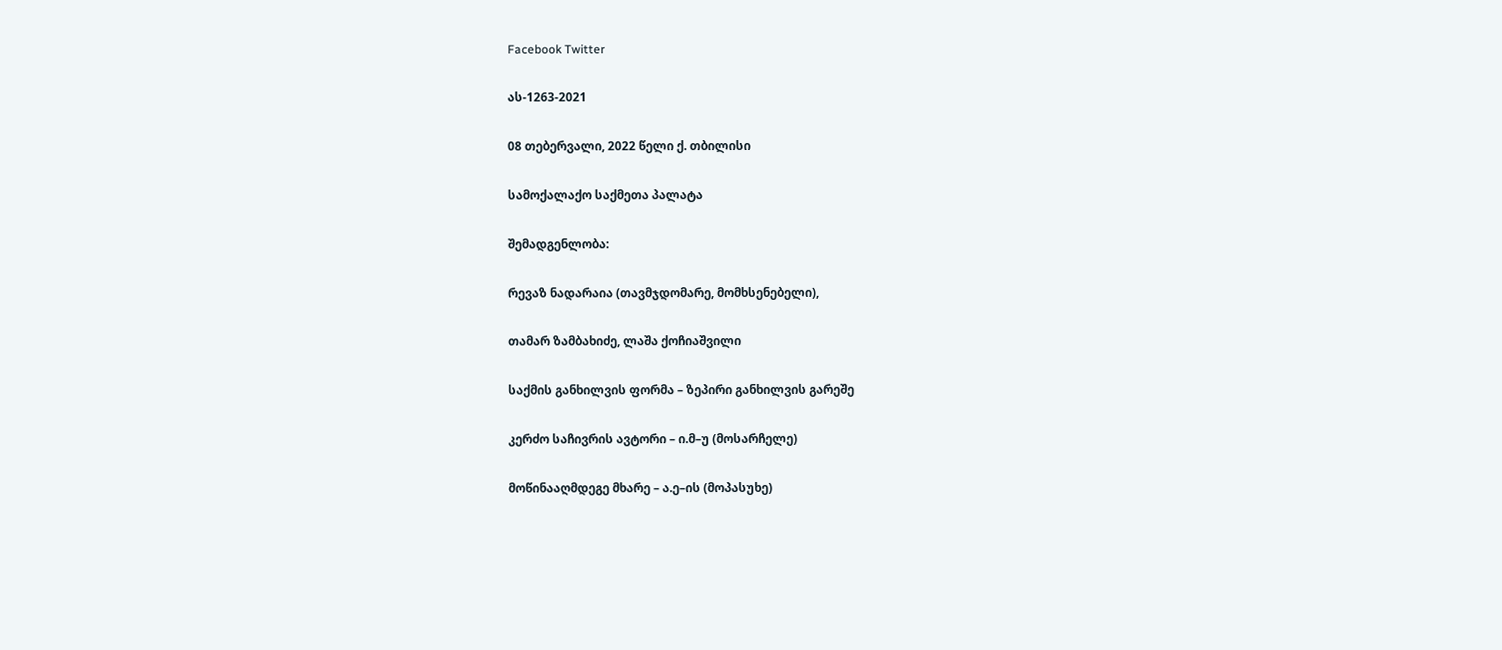Facebook Twitter

ას-1263-2021

08 თებერვალი, 2022 წელი ქ. თბილისი

სამოქალაქო საქმეთა პალატა

შემადგენლობა:

რევაზ ნადარაია (თავმჯდომარე, მომხსენებელი),

თამარ ზამბახიძე, ლაშა ქოჩიაშვილი

საქმის განხილვის ფორმა – ზეპირი განხილვის გარეშე

კერძო საჩივრის ავტორი – ი.მ–უ (მოსარჩელე)

მოწინააღმდეგე მხარე – ა.ე–ის (მოპასუხე)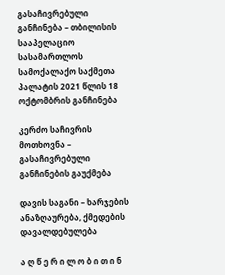გასაჩივრებული განჩინება – თბილისის სააპელაციო სასამართლოს სამოქალაქო საქმეთა პალატის 2021 წლის 18 ოქტომბრის განჩინება

კერძო საჩივრის მოთხოვნა – გასაჩივრებული განჩინების გაუქმება

დავის საგანი – ხარჯების ანაზღაურება, ქმედების დავალდებულება

ა ღ წ ე რ ი ლ ო ბ ი თ ი ნ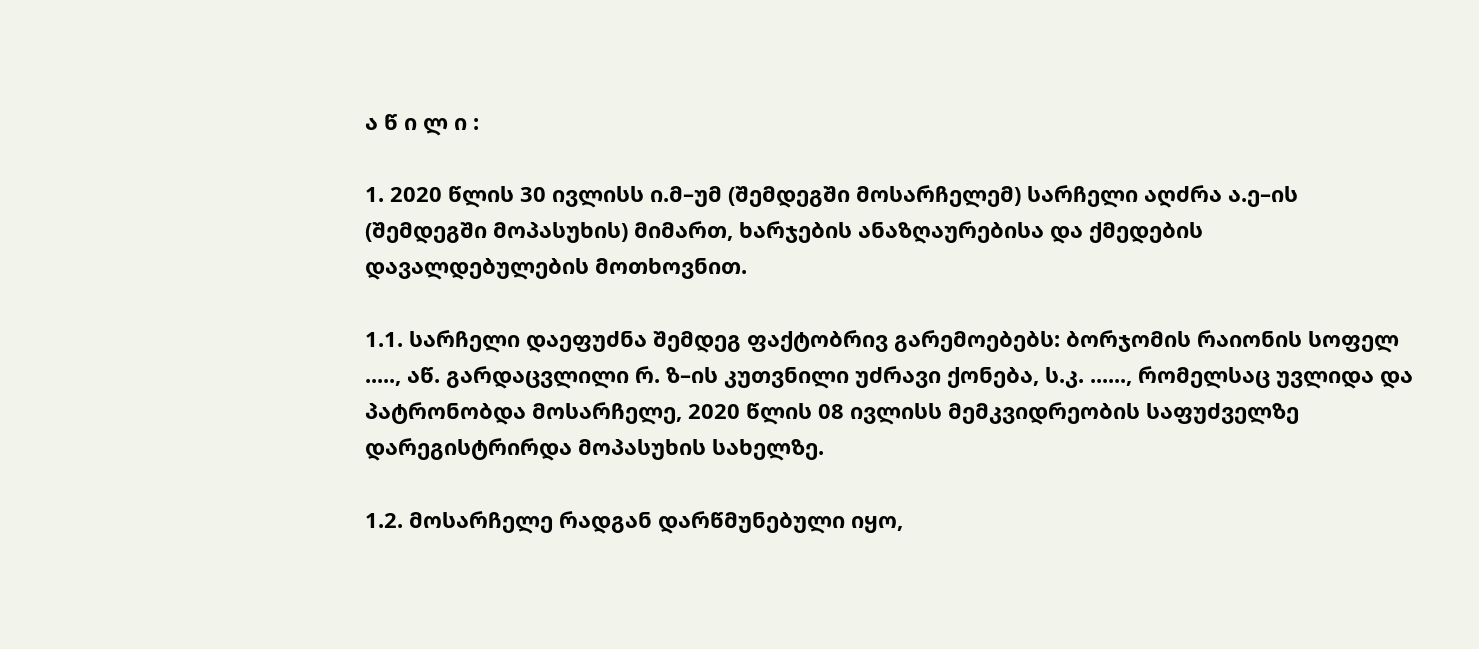ა წ ი ლ ი :

1. 2020 წლის 30 ივლისს ი.მ–უმ (შემდეგში მოსარჩელემ) სარჩელი აღძრა ა.ე–ის (შემდეგში მოპასუხის) მიმართ, ხარჯების ანაზღაურებისა და ქმედების დავალდებულების მოთხოვნით.

1.1. სარჩელი დაეფუძნა შემდეგ ფაქტობრივ გარემოებებს: ბორჯომის რაიონის სოფელ ....., აწ. გარდაცვლილი რ. ზ–ის კუთვნილი უძრავი ქონება, ს.კ. ......, რომელსაც უვლიდა და პატრონობდა მოსარჩელე, 2020 წლის 08 ივლისს მემკვიდრეობის საფუძველზე დარეგისტრირდა მოპასუხის სახელზე.

1.2. მოსარჩელე რადგან დარწმუნებული იყო,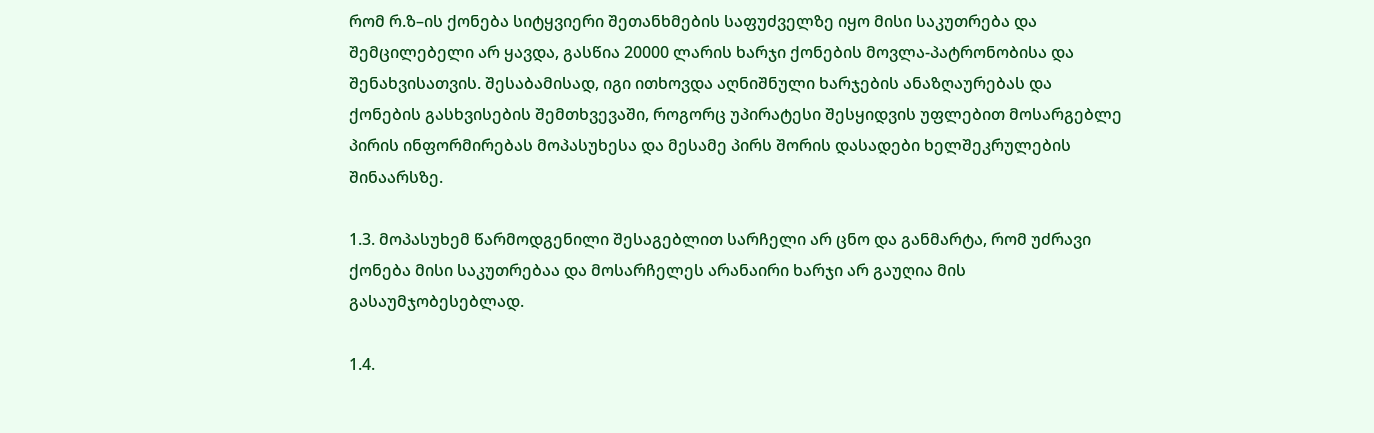რომ რ.ზ–ის ქონება სიტყვიერი შეთანხმების საფუძველზე იყო მისი საკუთრება და შემცილებელი არ ყავდა, გასწია 20000 ლარის ხარჯი ქონების მოვლა-პატრონობისა და შენახვისათვის. შესაბამისად, იგი ითხოვდა აღნიშნული ხარჯების ანაზღაურებას და ქონების გასხვისების შემთხვევაში, როგორც უპირატესი შესყიდვის უფლებით მოსარგებლე პირის ინფორმირებას მოპასუხესა და მესამე პირს შორის დასადები ხელშეკრულების შინაარსზე.

1.3. მოპასუხემ წარმოდგენილი შესაგებლით სარჩელი არ ცნო და განმარტა, რომ უძრავი ქონება მისი საკუთრებაა და მოსარჩელეს არანაირი ხარჯი არ გაუღია მის გასაუმჯობესებლად.

1.4.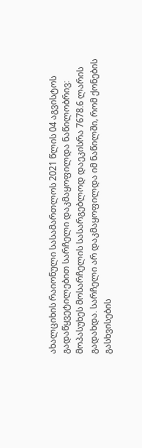ახალციხის რაიონული სასამართლოს 2021 წლის 04 აგვისტოს გადაწყვეტილებით სარჩელი დაკმაყოფილდა ნაწილობრივ: მოპასუხეს მოსარჩელის სასარგებლოდ დაეკისრა 7678.6 ლარის გადახდა. სარჩელი არ დაკმაყოფილდა იმ ნაწილში, რომ ქონების გასხვისების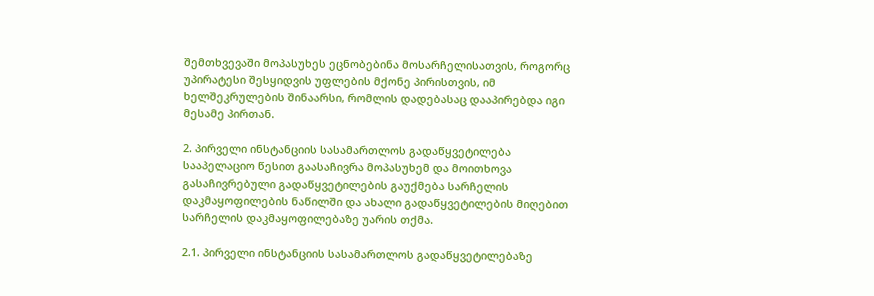შემთხვევაში მოპასუხეს ეცნობებინა მოსარჩელისათვის, როგორც უპირატესი შესყიდვის უფლების მქონე პირისთვის, იმ ხელშეკრულების შინაარსი, რომლის დადებასაც დააპირებდა იგი მესამე პირთან.

2. პირველი ინსტანციის სასამართლოს გადაწყვეტილება სააპელაციო წესით გაასაჩივრა მოპასუხემ და მოითხოვა გასაჩივრებული გადაწყვეტილების გაუქმება სარჩელის დაკმაყოფილების ნაწილში და ახალი გადაწყვეტილების მიღებით სარჩელის დაკმაყოფილებაზე უარის თქმა.

2.1. პირველი ინსტანციის სასამართლოს გადაწყვეტილებაზე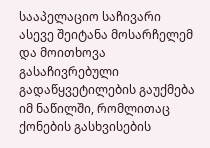სააპელაციო საჩივარი ასევე შეიტანა მოსარჩელემ და მოითხოვა გასაჩივრებული გადაწყვეტილების გაუქმება იმ ნაწილში, რომლითაც ქონების გასხვისების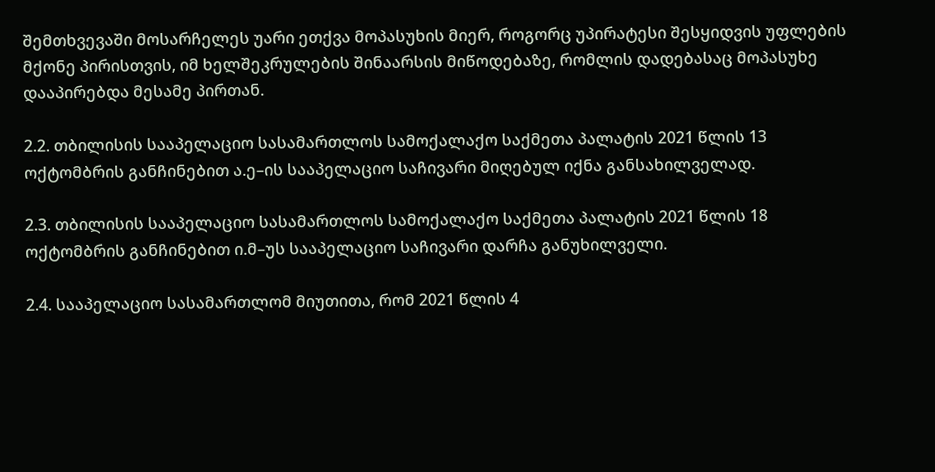შემთხვევაში მოსარჩელეს უარი ეთქვა მოპასუხის მიერ, როგორც უპირატესი შესყიდვის უფლების მქონე პირისთვის, იმ ხელშეკრულების შინაარსის მიწოდებაზე, რომლის დადებასაც მოპასუხე დააპირებდა მესამე პირთან.

2.2. თბილისის სააპელაციო სასამართლოს სამოქალაქო საქმეთა პალატის 2021 წლის 13 ოქტომბრის განჩინებით ა.ე–ის სააპელაციო საჩივარი მიღებულ იქნა განსახილველად.

2.3. თბილისის სააპელაციო სასამართლოს სამოქალაქო საქმეთა პალატის 2021 წლის 18 ოქტომბრის განჩინებით ი.მ–უს სააპელაციო საჩივარი დარჩა განუხილველი.

2.4. სააპელაციო სასამართლომ მიუთითა, რომ 2021 წლის 4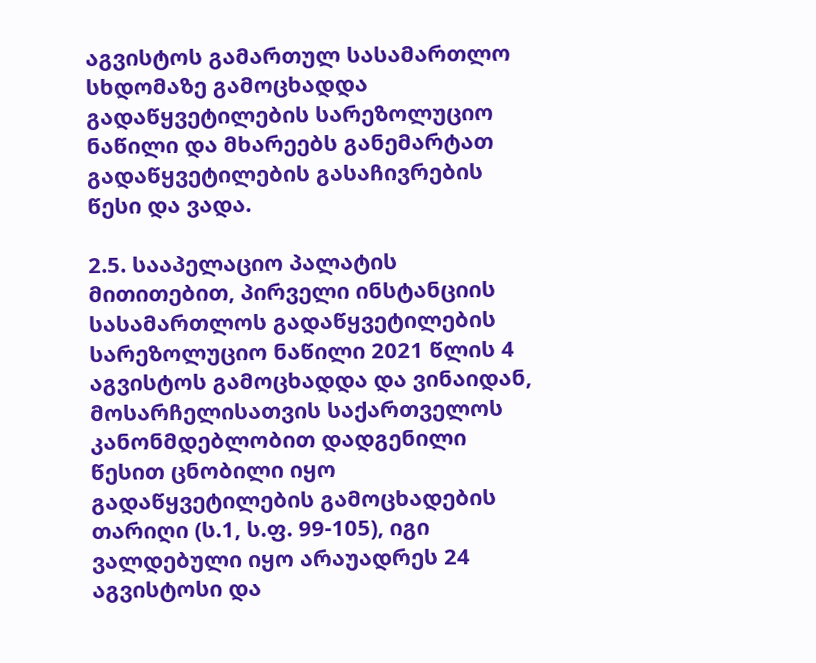აგვისტოს გამართულ სასამართლო სხდომაზე გამოცხადდა გადაწყვეტილების სარეზოლუციო ნაწილი და მხარეებს განემარტათ გადაწყვეტილების გასაჩივრების წესი და ვადა.

2.5. სააპელაციო პალატის მითითებით, პირველი ინსტანციის სასამართლოს გადაწყვეტილების სარეზოლუციო ნაწილი 2021 წლის 4 აგვისტოს გამოცხადდა და ვინაიდან, მოსარჩელისათვის საქართველოს კანონმდებლობით დადგენილი წესით ცნობილი იყო გადაწყვეტილების გამოცხადების თარიღი (ს.1, ს.ფ. 99-105), იგი ვალდებული იყო არაუადრეს 24 აგვისტოსი და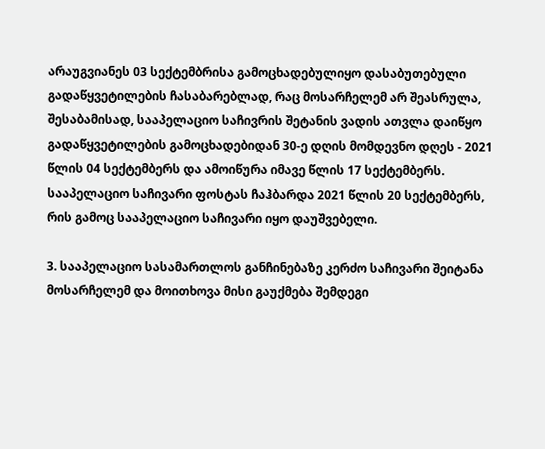არაუგვიანეს 03 სექტემბრისა გამოცხადებულიყო დასაბუთებული გადაწყვეტილების ჩასაბარებლად, რაც მოსარჩელემ არ შეასრულა, შესაბამისად, სააპელაციო საჩივრის შეტანის ვადის ათვლა დაიწყო გადაწყვეტილების გამოცხადებიდან 30-ე დღის მომდევნო დღეს - 2021 წლის 04 სექტემბერს და ამოიწურა იმავე წლის 17 სექტემბერს. სააპელაციო საჩივარი ფოსტას ჩაჰბარდა 2021 წლის 20 სექტემბერს, რის გამოც სააპელაციო საჩივარი იყო დაუშვებელი.

3. სააპელაციო სასამართლოს განჩინებაზე კერძო საჩივარი შეიტანა მოსარჩელემ და მოითხოვა მისი გაუქმება შემდეგი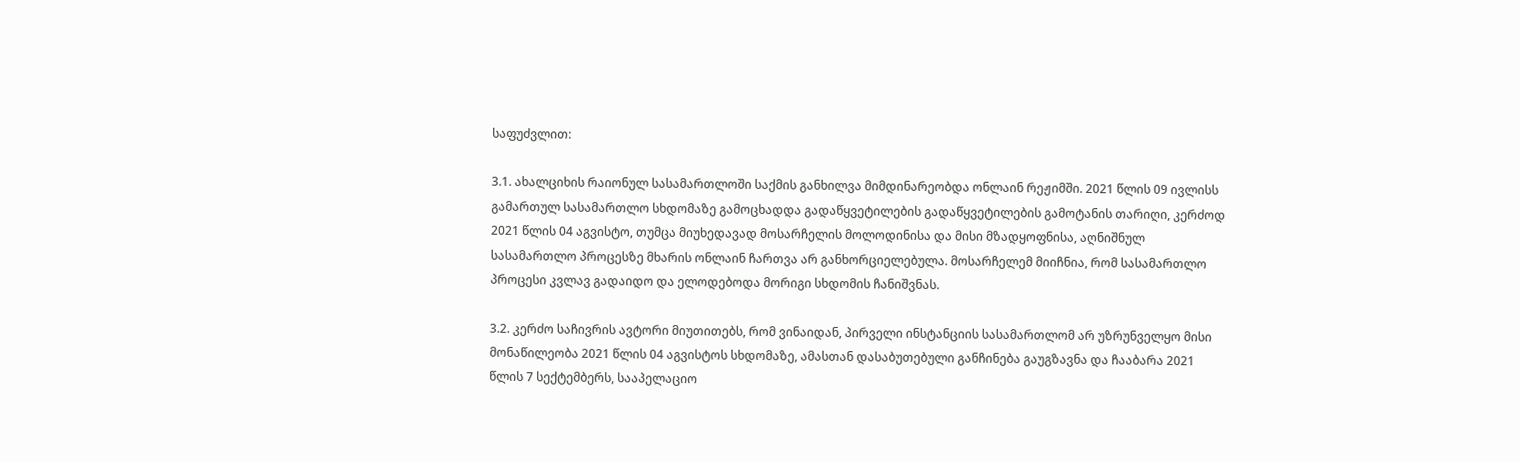საფუძვლით:

3.1. ახალციხის რაიონულ სასამართლოში საქმის განხილვა მიმდინარეობდა ონლაინ რეჟიმში. 2021 წლის 09 ივლისს გამართულ სასამართლო სხდომაზე გამოცხადდა გადაწყვეტილების გადაწყვეტილების გამოტანის თარიღი, კერძოდ 2021 წლის 04 აგვისტო, თუმცა მიუხედავად მოსარჩელის მოლოდინისა და მისი მზადყოფნისა, აღნიშნულ სასამართლო პროცესზე მხარის ონლაინ ჩართვა არ განხორციელებულა. მოსარჩელემ მიიჩნია, რომ სასამართლო პროცესი კვლავ გადაიდო და ელოდებოდა მორიგი სხდომის ჩანიშვნას.

3.2. კერძო საჩივრის ავტორი მიუთითებს, რომ ვინაიდან, პირველი ინსტანციის სასამართლომ არ უზრუნველყო მისი მონაწილეობა 2021 წლის 04 აგვისტოს სხდომაზე, ამასთან დასაბუთებული განჩინება გაუგზავნა და ჩააბარა 2021 წლის 7 სექტემბერს, სააპელაციო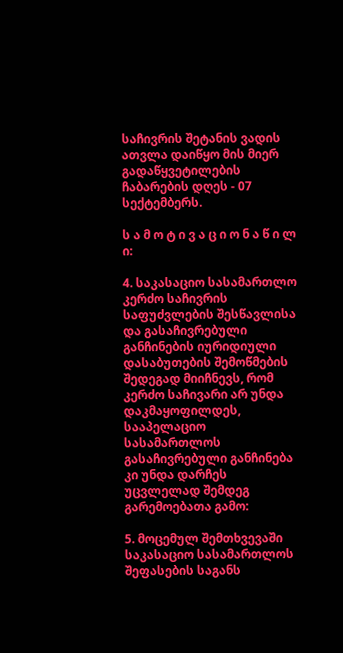საჩივრის შეტანის ვადის ათვლა დაიწყო მის მიერ გადაწყვეტილების ჩაბარების დღეს - 07 სექტემბერს.

ს ა მ ო ტ ი ვ ა ც ი ო ნ ა წ ი ლ ი:

4. საკასაციო სასამართლო კერძო საჩივრის საფუძვლების შესწავლისა და გასაჩივრებული განჩინების იურიდიული დასაბუთების შემოწმების შედეგად მიიჩნევს, რომ კერძო საჩივარი არ უნდა დაკმაყოფილდეს, სააპელაციო სასამართლოს გასაჩივრებული განჩინება კი უნდა დარჩეს უცვლელად შემდეგ გარემოებათა გამო:

5. მოცემულ შემთხვევაში საკასაციო სასამართლოს შეფასების საგანს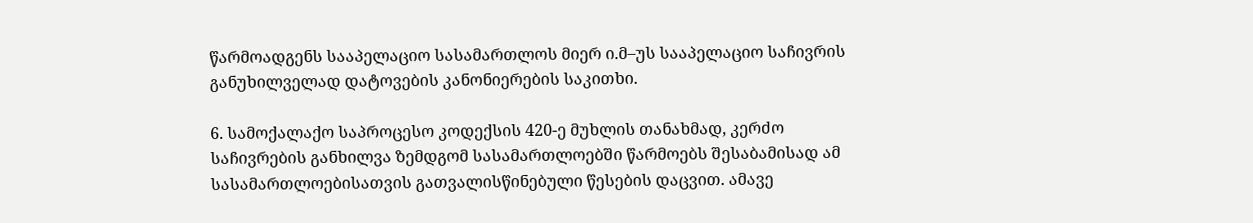წარმოადგენს სააპელაციო სასამართლოს მიერ ი.მ–უს სააპელაციო საჩივრის განუხილველად დატოვების კანონიერების საკითხი.

6. სამოქალაქო საპროცესო კოდექსის 420-ე მუხლის თანახმად, კერძო საჩივრების განხილვა ზემდგომ სასამართლოებში წარმოებს შესაბამისად ამ სასამართლოებისათვის გათვალისწინებული წესების დაცვით. ამავე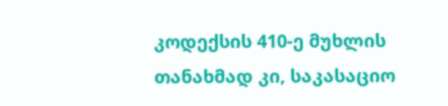კოდექსის 410-ე მუხლის თანახმად კი, საკასაციო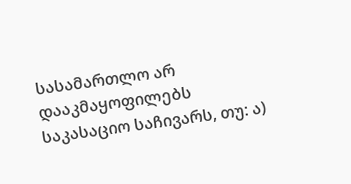სასამართლო არ დააკმაყოფილებს საკასაციო საჩივარს, თუ: ა)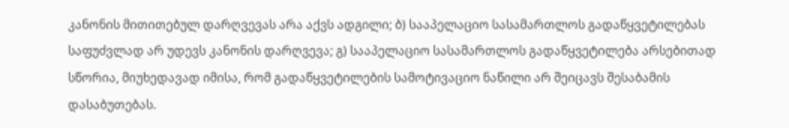კანონის მითითებულ დარღვევას არა აქვს ადგილი; ბ) სააპელაციო სასამართლოს გადაწყვეტილებას საფუძვლად არ უდევს კანონის დარღვევა; გ) სააპელაციო სასამართლოს გადაწყვეტილება არსებითად სწორია, მიუხედავად იმისა, რომ გადაწყვეტილების სამოტივაციო ნაწილი არ შეიცავს შესაბამის დასაბუთებას.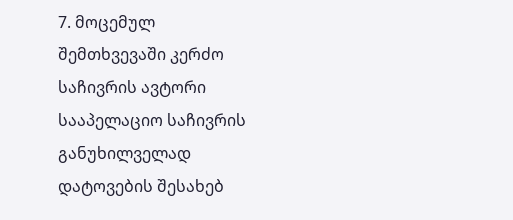7. მოცემულ შემთხვევაში კერძო საჩივრის ავტორი სააპელაციო საჩივრის განუხილველად დატოვების შესახებ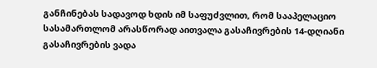განჩინებას სადავოდ ხდის იმ საფუძვლით, რომ სააპელაციო სასამართლომ არასწორად აითვალა გასაჩივრების 14-დღიანი გასაჩივრების ვადა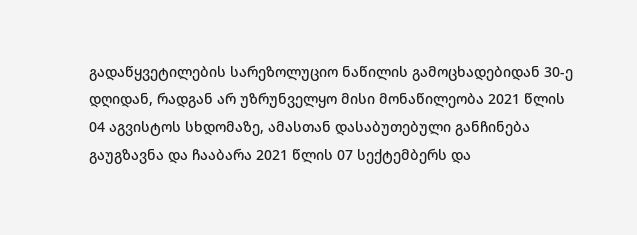გადაწყვეტილების სარეზოლუციო ნაწილის გამოცხადებიდან 30-ე დღიდან, რადგან არ უზრუნველყო მისი მონაწილეობა 2021 წლის 04 აგვისტოს სხდომაზე, ამასთან დასაბუთებული განჩინება გაუგზავნა და ჩააბარა 2021 წლის 07 სექტემბერს და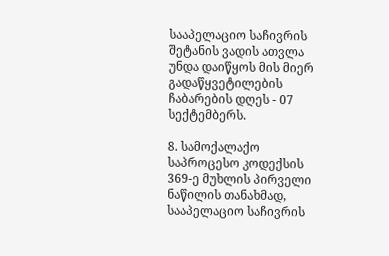სააპელაციო საჩივრის შეტანის ვადის ათვლა უნდა დაიწყოს მის მიერ გადაწყვეტილების ჩაბარების დღეს - 07 სექტემბერს.

8. სამოქალაქო საპროცესო კოდექსის 369-ე მუხლის პირველი ნაწილის თანახმად, სააპელაციო საჩივრის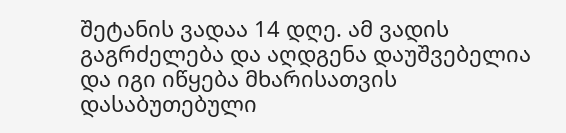შეტანის ვადაა 14 დღე. ამ ვადის გაგრძელება და აღდგენა დაუშვებელია და იგი იწყება მხარისათვის დასაბუთებული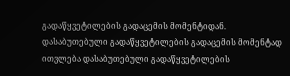გადაწყვეტილების გადაცემის მომენტიდან. დასაბუთებული გადაწყვეტილების გადაცემის მომენტად ითვლება დასაბუთებული გადაწყვეტილების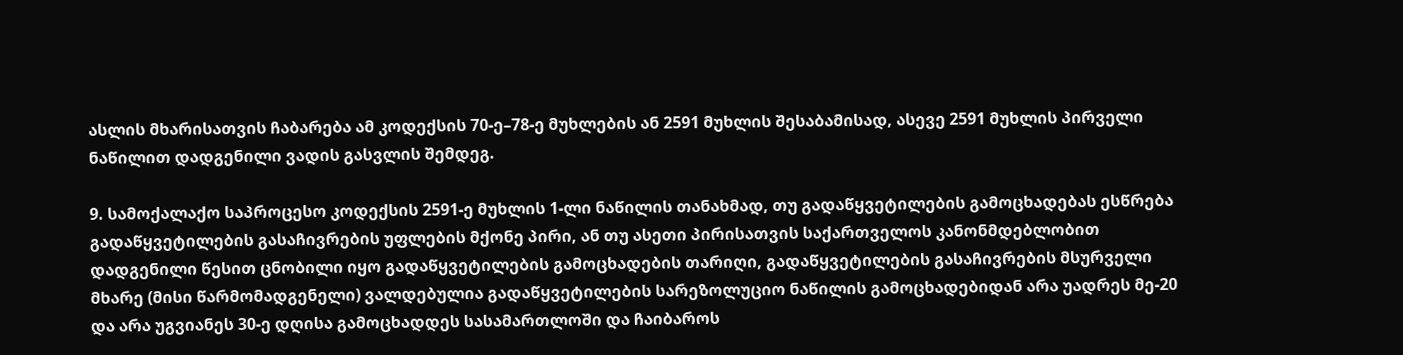ასლის მხარისათვის ჩაბარება ამ კოდექსის 70-ე–78-ე მუხლების ან 2591 მუხლის შესაბამისად, ასევე 2591 მუხლის პირველი ნაწილით დადგენილი ვადის გასვლის შემდეგ.

9. სამოქალაქო საპროცესო კოდექსის 2591-ე მუხლის 1-ლი ნაწილის თანახმად, თუ გადაწყვეტილების გამოცხადებას ესწრება გადაწყვეტილების გასაჩივრების უფლების მქონე პირი, ან თუ ასეთი პირისათვის საქართველოს კანონმდებლობით დადგენილი წესით ცნობილი იყო გადაწყვეტილების გამოცხადების თარიღი, გადაწყვეტილების გასაჩივრების მსურველი მხარე (მისი წარმომადგენელი) ვალდებულია გადაწყვეტილების სარეზოლუციო ნაწილის გამოცხადებიდან არა უადრეს მე-20 და არა უგვიანეს 30-ე დღისა გამოცხადდეს სასამართლოში და ჩაიბაროს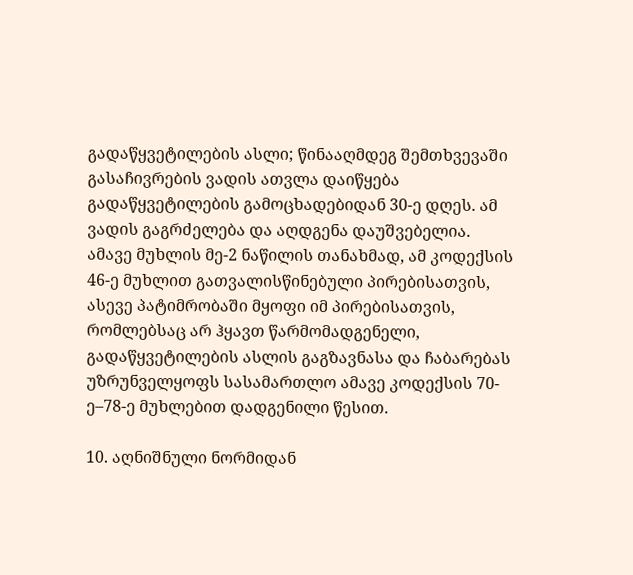გადაწყვეტილების ასლი; წინააღმდეგ შემთხვევაში გასაჩივრების ვადის ათვლა დაიწყება გადაწყვეტილების გამოცხადებიდან 30-ე დღეს. ამ ვადის გაგრძელება და აღდგენა დაუშვებელია. ამავე მუხლის მე-2 ნაწილის თანახმად, ამ კოდექსის 46-ე მუხლით გათვალისწინებული პირებისათვის, ასევე პატიმრობაში მყოფი იმ პირებისათვის, რომლებსაც არ ჰყავთ წარმომადგენელი, გადაწყვეტილების ასლის გაგზავნასა და ჩაბარებას უზრუნველყოფს სასამართლო ამავე კოდექსის 70-ე–78-ე მუხლებით დადგენილი წესით.

10. აღნიშნული ნორმიდან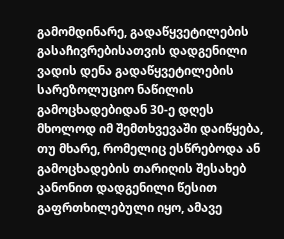გამომდინარე, გადაწყვეტილების გასაჩივრებისათვის დადგენილი ვადის დენა გადაწყვეტილების სარეზოლუციო ნაწილის გამოცხადებიდან 30-ე დღეს მხოლოდ იმ შემთხვევაში დაიწყება, თუ მხარე, რომელიც ესწრებოდა ან გამოცხადების თარიღის შესახებ კანონით დადგენილი წესით გაფრთხილებული იყო, ამავე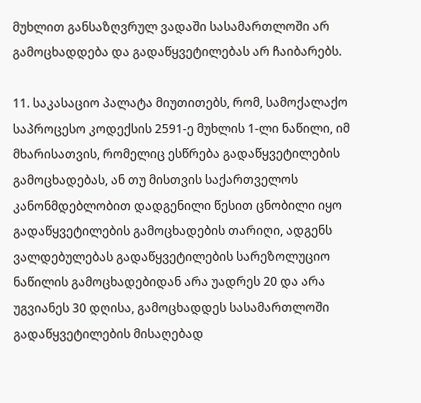მუხლით განსაზღვრულ ვადაში სასამართლოში არ გამოცხადდება და გადაწყვეტილებას არ ჩაიბარებს.

11. საკასაციო პალატა მიუთითებს, რომ, სამოქალაქო საპროცესო კოდექსის 2591-ე მუხლის 1-ლი ნაწილი, იმ მხარისათვის, რომელიც ესწრება გადაწყვეტილების გამოცხადებას, ან თუ მისთვის საქართველოს კანონმდებლობით დადგენილი წესით ცნობილი იყო გადაწყვეტილების გამოცხადების თარიღი, ადგენს ვალდებულებას გადაწყვეტილების სარეზოლუციო ნაწილის გამოცხადებიდან არა უადრეს 20 და არა უგვიანეს 30 დღისა, გამოცხადდეს სასამართლოში გადაწყვეტილების მისაღებად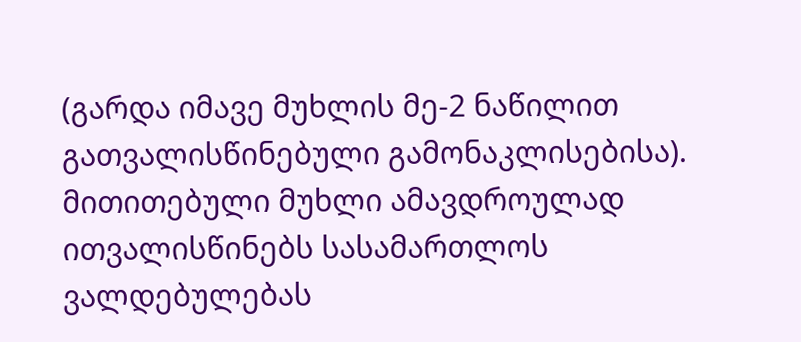(გარდა იმავე მუხლის მე-2 ნაწილით გათვალისწინებული გამონაკლისებისა). მითითებული მუხლი ამავდროულად ითვალისწინებს სასამართლოს ვალდებულებას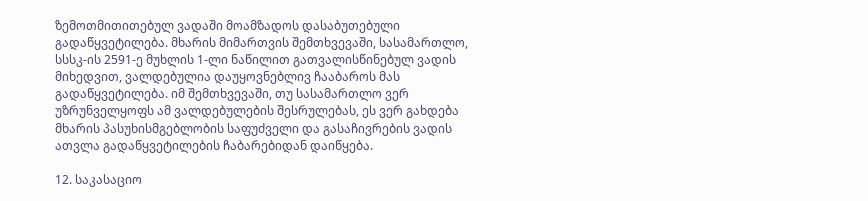ზემოთმითითებულ ვადაში მოამზადოს დასაბუთებული გადაწყვეტილება. მხარის მიმართვის შემთხვევაში, სასამართლო, სსსკ-ის 2591-ე მუხლის 1-ლი ნაწილით გათვალისწინებულ ვადის მიხედვით, ვალდებულია დაუყოვნებლივ ჩააბაროს მას გადაწყვეტილება. იმ შემთხვევაში, თუ სასამართლო ვერ უზრუნველყოფს ამ ვალდებულების შესრულებას, ეს ვერ გახდება მხარის პასუხისმგებლობის საფუძველი და გასაჩივრების ვადის ათვლა გადაწყვეტილების ჩაბარებიდან დაიწყება.

12. საკასაციო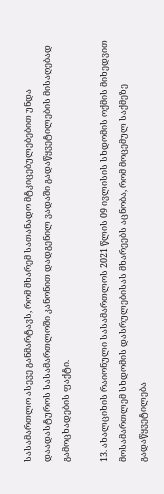სასამართლო ასევე განმარტავს, რომ მხარემ სათანადო მტკიცებულებებით უნდა დაადასტუროს სასამართლოში კანონით დადგენილ ვადაში გადაწყვეტილების მისაღებად გამოცხადების ფაქტი.

13. ახალციხის რაიონული სასამართლოს 2021 წლის 09 ივლისის სხდომის ოქმის მიხედვით მოსამართლემ სხდომის დასრულებისას მხარეებს აცნობა, რომ მოცემულ საქმეზე გადაწყვეტილება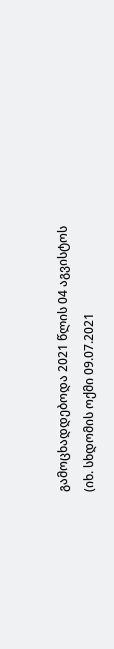გამოცხადდებოდა 2021 წლის 04 აგვისტოს (იხ. სხდომის ოქმი 09.07.2021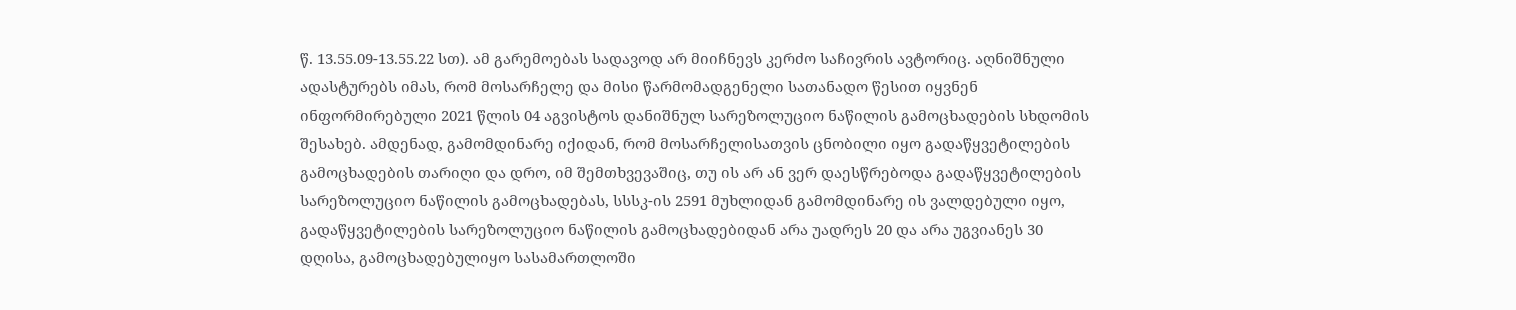წ. 13.55.09-13.55.22 სთ). ამ გარემოებას სადავოდ არ მიიჩნევს კერძო საჩივრის ავტორიც. აღნიშნული ადასტურებს იმას, რომ მოსარჩელე და მისი წარმომადგენელი სათანადო წესით იყვნენ ინფორმირებული 2021 წლის 04 აგვისტოს დანიშნულ სარეზოლუციო ნაწილის გამოცხადების სხდომის შესახებ. ამდენად, გამომდინარე იქიდან, რომ მოსარჩელისათვის ცნობილი იყო გადაწყვეტილების გამოცხადების თარიღი და დრო, იმ შემთხვევაშიც, თუ ის არ ან ვერ დაესწრებოდა გადაწყვეტილების სარეზოლუციო ნაწილის გამოცხადებას, სსსკ-ის 2591 მუხლიდან გამომდინარე ის ვალდებული იყო, გადაწყვეტილების სარეზოლუციო ნაწილის გამოცხადებიდან არა უადრეს 20 და არა უგვიანეს 30 დღისა, გამოცხადებულიყო სასამართლოში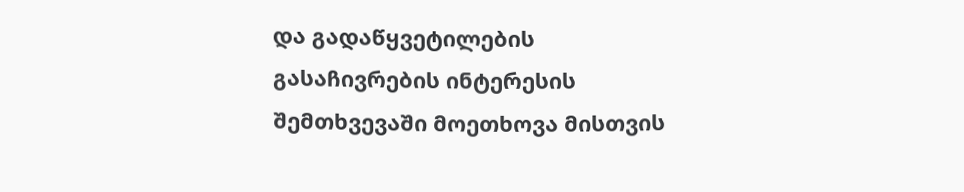და გადაწყვეტილების გასაჩივრების ინტერესის შემთხვევაში მოეთხოვა მისთვის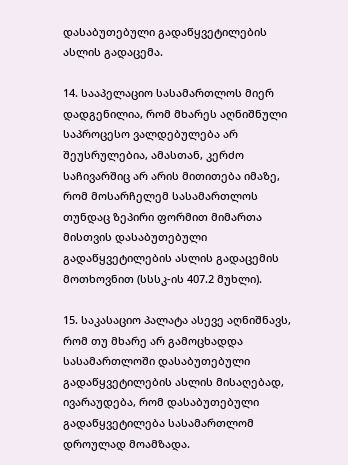დასაბუთებული გადაწყვეტილების ასლის გადაცემა.

14. სააპელაციო სასამართლოს მიერ დადგენილია, რომ მხარეს აღნიშნული საპროცესო ვალდებულება არ შეუსრულებია, ამასთან, კერძო საჩივარშიც არ არის მითითება იმაზე, რომ მოსარჩელემ სასამართლოს თუნდაც ზეპირი ფორმით მიმართა მისთვის დასაბუთებული გადაწყვეტილების ასლის გადაცემის მოთხოვნით (სსსკ-ის 407.2 მუხლი).

15. საკასაციო პალატა ასევე აღნიშნავს, რომ თუ მხარე არ გამოცხადდა სასამართლოში დასაბუთებული გადაწყვეტილების ასლის მისაღებად, ივარაუდება, რომ დასაბუთებული გადაწყვეტილება სასამართლომ დროულად მოამზადა.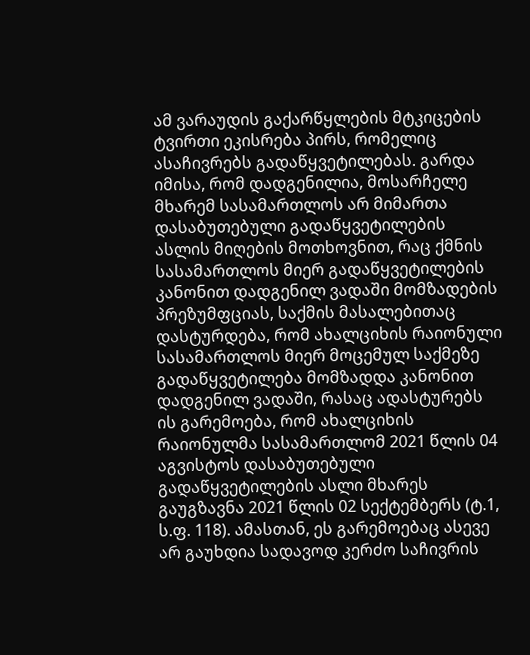ამ ვარაუდის გაქარწყლების მტკიცების ტვირთი ეკისრება პირს, რომელიც ასაჩივრებს გადაწყვეტილებას. გარდა იმისა, რომ დადგენილია, მოსარჩელე მხარემ სასამართლოს არ მიმართა დასაბუთებული გადაწყვეტილების ასლის მიღების მოთხოვნით, რაც ქმნის სასამართლოს მიერ გადაწყვეტილების კანონით დადგენილ ვადაში მომზადების პრეზუმფციას, საქმის მასალებითაც დასტურდება, რომ ახალციხის რაიონული სასამართლოს მიერ მოცემულ საქმეზე გადაწყვეტილება მომზადდა კანონით დადგენილ ვადაში, რასაც ადასტურებს ის გარემოება, რომ ახალციხის რაიონულმა სასამართლომ 2021 წლის 04 აგვისტოს დასაბუთებული გადაწყვეტილების ასლი მხარეს გაუგზავნა 2021 წლის 02 სექტემბერს (ტ.1, ს.ფ. 118). ამასთან, ეს გარემოებაც ასევე არ გაუხდია სადავოდ კერძო საჩივრის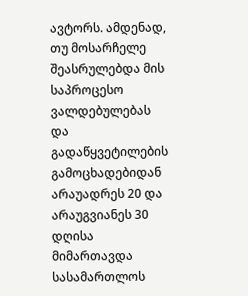ავტორს. ამდენად, თუ მოსარჩელე შეასრულებდა მის საპროცესო ვალდებულებას და გადაწყვეტილების გამოცხადებიდან არაუადრეს 20 და არაუგვიანეს 30 დღისა მიმართავდა სასამართლოს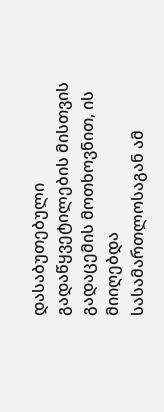დასაბუთებული გადაწყვეტილების მისთვის გადაცემის მოთხოვნით, ის მიიღებდა სასამართლოსაგან ამ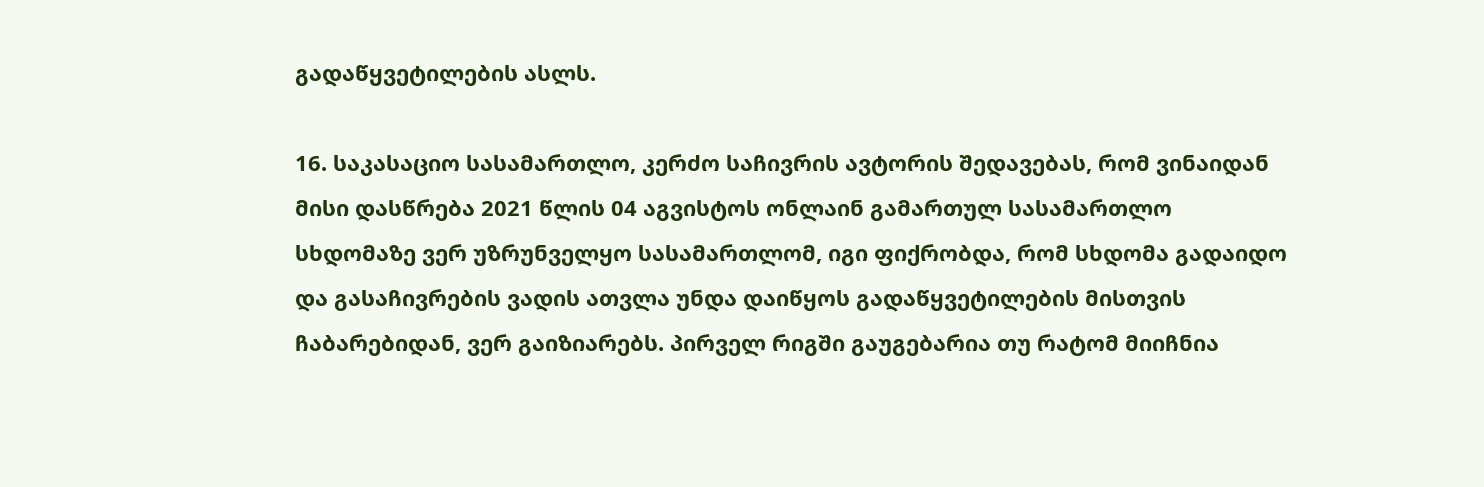გადაწყვეტილების ასლს.

16. საკასაციო სასამართლო, კერძო საჩივრის ავტორის შედავებას, რომ ვინაიდან მისი დასწრება 2021 წლის 04 აგვისტოს ონლაინ გამართულ სასამართლო სხდომაზე ვერ უზრუნველყო სასამართლომ, იგი ფიქრობდა, რომ სხდომა გადაიდო და გასაჩივრების ვადის ათვლა უნდა დაიწყოს გადაწყვეტილების მისთვის ჩაბარებიდან, ვერ გაიზიარებს. პირველ რიგში გაუგებარია თუ რატომ მიიჩნია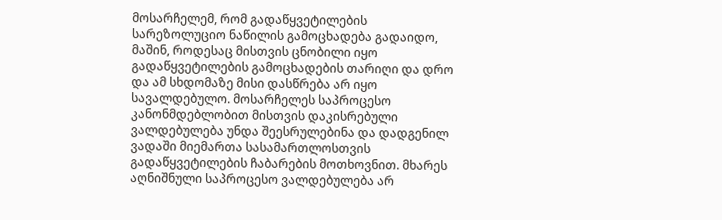მოსარჩელემ, რომ გადაწყვეტილების სარეზოლუციო ნაწილის გამოცხადება გადაიდო, მაშინ, როდესაც მისთვის ცნობილი იყო გადაწყვეტილების გამოცხადების თარიღი და დრო და ამ სხდომაზე მისი დასწრება არ იყო სავალდებულო. მოსარჩელეს საპროცესო კანონმდებლობით მისთვის დაკისრებული ვალდებულება უნდა შეესრულებინა და დადგენილ ვადაში მიემართა სასამართლოსთვის გადაწყვეტილების ჩაბარების მოთხოვნით. მხარეს აღნიშნული საპროცესო ვალდებულება არ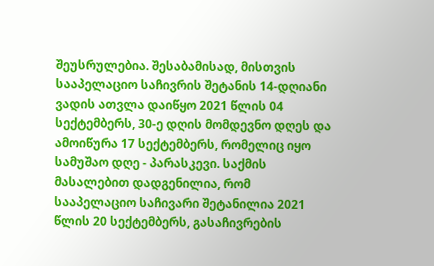შეუსრულებია. შესაბამისად, მისთვის სააპელაციო საჩივრის შეტანის 14-დღიანი ვადის ათვლა დაიწყო 2021 წლის 04 სექტემბერს, 30-ე დღის მომდევნო დღეს და ამოიწურა 17 სექტემბერს, რომელიც იყო სამუშაო დღე - პარასკევი. საქმის მასალებით დადგენილია, რომ სააპელაციო საჩივარი შეტანილია 2021 წლის 20 სექტემბერს, გასაჩივრების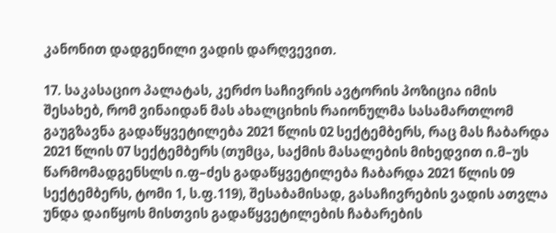კანონით დადგენილი ვადის დარღვევით.

17. საკასაციო პალატას, კერძო საჩივრის ავტორის პოზიცია იმის შესახებ, რომ ვინაიდან მას ახალციხის რაიონულმა სასამართლომ გაუგზავნა გადაწყვეტილება 2021 წლის 02 სექტემბერს, რაც მას ჩაბარდა 2021 წლის 07 სექტემბერს (თუმცა, საქმის მასალების მიხედვით ი.მ–უს წარმომადგენსლს ი.ფ–ძეს გადაწყვეტილება ჩაბარდა 2021 წლის 09 სექტემბერს, ტომი 1, ს.ფ.119), შესაბამისად, გასაჩივრების ვადის ათვლა უნდა დაიწყოს მისთვის გადაწყვეტილების ჩაბარების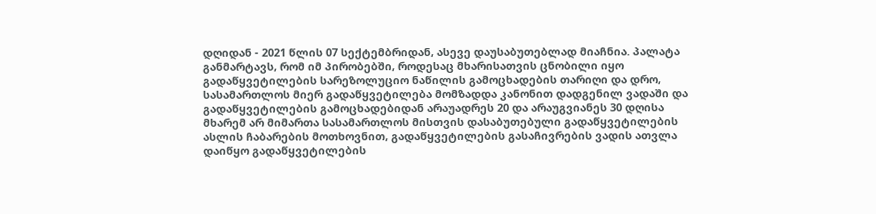დღიდან - 2021 წლის 07 სექტემბრიდან, ასევე დაუსაბუთებლად მიაჩნია. პალატა განმარტავს, რომ იმ პირობებში, როდესაც მხარისათვის ცნობილი იყო გადაწყვეტილების სარეზოლუციო ნაწილის გამოცხადების თარიღი და დრო, სასამართლოს მიერ გადაწყვეტილება მომზადდა კანონით დადგენილ ვადაში და გადაწყვეტილების გამოცხადებიდან არაუადრეს 20 და არაუგვიანეს 30 დღისა მხარემ არ მიმართა სასამართლოს მისთვის დასაბუთებული გადაწყვეტილების ასლის ჩაბარების მოთხოვნით, გადაწყვეტილების გასაჩივრების ვადის ათვლა დაიწყო გადაწყვეტილების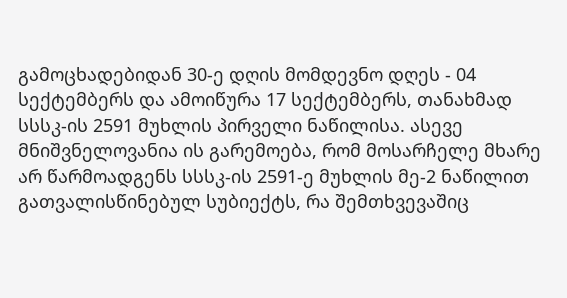გამოცხადებიდან 30-ე დღის მომდევნო დღეს - 04 სექტემბერს და ამოიწურა 17 სექტემბერს, თანახმად სსსკ-ის 2591 მუხლის პირველი ნაწილისა. ასევე მნიშვნელოვანია ის გარემოება, რომ მოსარჩელე მხარე არ წარმოადგენს სსსკ-ის 2591-ე მუხლის მე-2 ნაწილით გათვალისწინებულ სუბიექტს, რა შემთხვევაშიც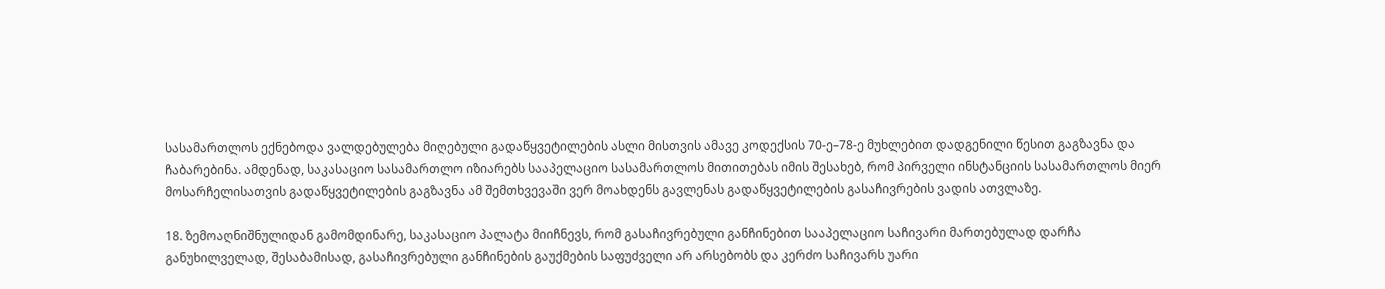სასამართლოს ექნებოდა ვალდებულება მიღებული გადაწყვეტილების ასლი მისთვის ამავე კოდექსის 70-ე–78-ე მუხლებით დადგენილი წესით გაგზავნა და ჩაბარებინა. ამდენად, საკასაციო სასამართლო იზიარებს სააპელაციო სასამართლოს მითითებას იმის შესახებ, რომ პირველი ინსტანციის სასამართლოს მიერ მოსარჩელისათვის გადაწყვეტილების გაგზავნა ამ შემთხვევაში ვერ მოახდენს გავლენას გადაწყვეტილების გასაჩივრების ვადის ათვლაზე.

18. ზემოაღნიშნულიდან გამომდინარე, საკასაციო პალატა მიიჩნევს, რომ გასაჩივრებული განჩინებით სააპელაციო საჩივარი მართებულად დარჩა განუხილველად, შესაბამისად, გასაჩივრებული განჩინების გაუქმების საფუძველი არ არსებობს და კერძო საჩივარს უარი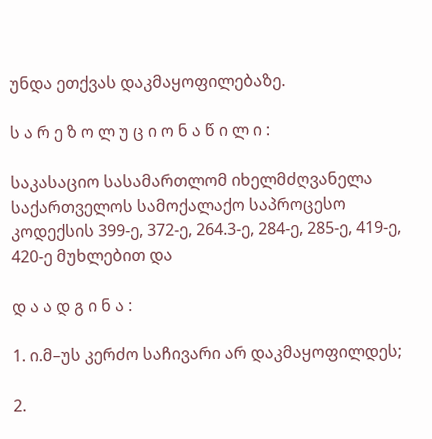უნდა ეთქვას დაკმაყოფილებაზე.

ს ა რ ე ზ ო ლ უ ც ი ო ნ ა წ ი ლ ი :

საკასაციო სასამართლომ იხელმძღვანელა საქართველოს სამოქალაქო საპროცესო კოდექსის 399-ე, 372-ე, 264.3-ე, 284-ე, 285-ე, 419-ე, 420-ე მუხლებით და

დ ა ა დ გ ი ნ ა :

1. ი.მ–უს კერძო საჩივარი არ დაკმაყოფილდეს;

2.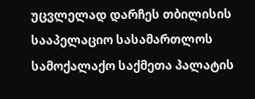უცვლელად დარჩეს თბილისის სააპელაციო სასამართლოს სამოქალაქო საქმეთა პალატის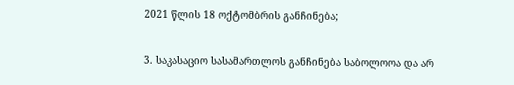2021 წლის 18 ოქტომბრის განჩინება;

3. საკასაციო სასამართლოს განჩინება საბოლოოა და არ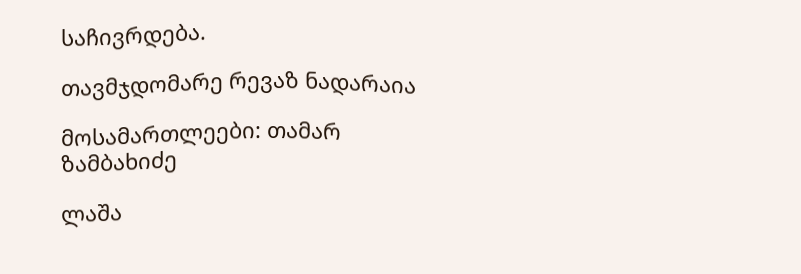საჩივრდება.

თავმჯდომარე რევაზ ნადარაია

მოსამართლეები: თამარ ზამბახიძე

ლაშა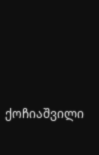ქოჩიაშვილი